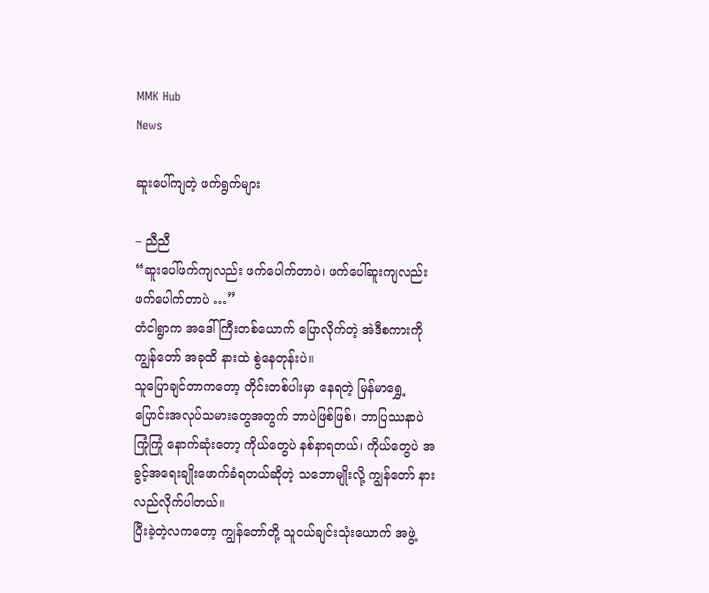MMK Hub
News

ဆူးပေါ်ကျတဲ့ ဖက်ရွက်များ

– ညီညီ
“ဆူးပေါ်ဖက်ကျလည်း ဖက်ပေါက်တာပဲ၊ ဖက်ပေါ်ဆူးကျလည်း ဖက်ပေါက်တာပဲ …”
တံငါရွာက အဒေါ်ကြီးတစ်ယောက် ပြောလိုက်တဲ့ အဲဒီစကားကို ကျွန်တော် အခုထိ နားထဲ စွဲနေတုန်းပဲ။
သူပြောချင်တာကတော့ တိုင်းတစ်ပါးမှာ နေရတဲ့ မြန်မာရွှေ့ပြောင်းအလုပ်သမားတွေအတွက် ဘာပဲဖြစ်ဖြစ်၊ ဘာပြဿနာပဲကြုံကြုံ နောက်ဆုံးတော့ ကိုယ်တွေပဲ နစ်နာရတယ်၊ ကိုယ်တွေပဲ အခွင့်အရေးချိုးဖောက်ခံရတယ်ဆိုတဲ့ သဘောမျိုးလို့ ကျွန်တော် နားလည်လိုက်ပါတယ်။
ပြီးခဲ့တဲ့လကတော့ ကျွန်တော်တို့ သူငယ်ချင်းသုံးယောက် အဖွဲ့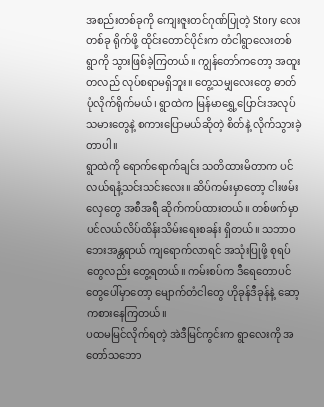အစည်းတစ်ခုကို ကျေးဇူးတင်ဂုဏ်ပြုတဲ့ Story လေးတစ်ခု ရိုက်ဖို့ ထိုင်းတောင်ပိုင်းက တံငါရွာလေးတစ်ရွာကို သွားဖြစ်ခဲ့ကြတယ်။ ကျွန်တော်ကတော့ အထူးတလည် လုပ်စရာမရှိဘူး။ တွေ့သမျှလေးတွေ ဓာတ်ပုံလိုက်ရိုက်မယ်၊ ရွာထဲက မြန်မာရွှေ့ပြောင်းအလုပ်သမားတွေနဲ့ စကားပြောမယ်ဆိုတဲ့ စိတ်နဲ့ လိုက်သွားခဲ့တာပါ။
ရွာထဲကို ရောက်ရောက်ချင်း သတိထားမိတာက ပင်လယ်ရနံ့သင်းသင်းလေး။ ဆိပ်ကမ်းမှာတော့ ငါးဖမ်းလှေတွေ အစီအရီ ဆိုက်ကပ်ထားတယ်။ တစ်ဖက်မှာ ပင်လယ်လိပ်ထိန်းသိမ်းရေးစခန်း ရှိတယ်။ သဘာဝဘေးအန္တရာယ် ကျရောက်လာရင် အသုံးပြုဖို့ စုရပ်တွေလည်း တွေ့ရတယ်။ ကမ်းစပ်က ဒီရေတောပင်တွေပေါ်မှာတော့ မျောက်တံငါတွေ ဟိုခုန်ဒီခုန်နဲ့ ဆော့ကစားနေကြတယ်။
ပထမမြင်လိုက်ရတဲ့ အဲဒီမြင်ကွင်းက ရွာလေးကို အတော်သဘော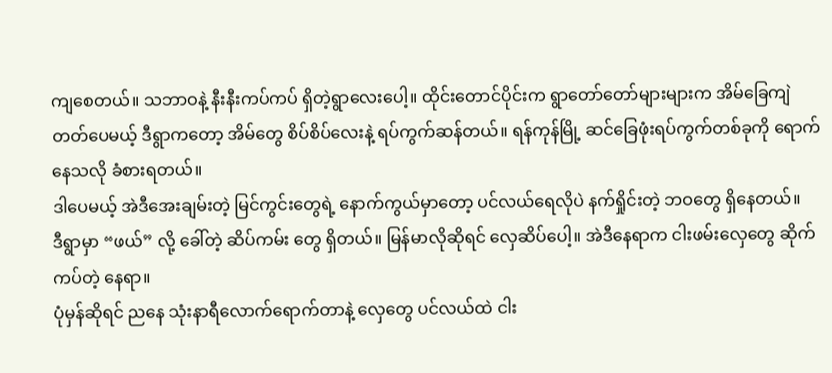ကျစေတယ်။ သဘာဝနဲ့ နီးနီးကပ်ကပ် ရှိတဲ့ရွာလေးပေါ့။ ထိုင်းတောင်ပိုင်းက ရွာတော်တော်များများက အိမ်ခြေကျဲတတ်ပေမယ့် ဒီရွာကတော့ အိမ်တွေ စိပ်စိပ်လေးနဲ့ ရပ်ကွက်ဆန်တယ်။ ရန်ကုန်မြို့ ဆင်ခြေဖုံးရပ်ကွက်တစ်ခုကို ရောက်နေသလို ခံစားရတယ်။
ဒါပေမယ့် အဲဒီအေးချမ်းတဲ့ မြင်ကွင်းတွေရဲ့ နောက်ကွယ်မှာတော့ ပင်လယ်ရေလိုပဲ နက်ရှိုင်းတဲ့ ဘဝတွေ ရှိနေတယ်။
ဒီရွာမှာ “ဖယ်” လို့ ခေါ်တဲ့ ဆိပ်ကမ်း တွေ ရှိတယ်။ မြန်မာလိုဆိုရင် လှေဆိပ်ပေါ့။ အဲဒီနေရာက ငါးဖမ်းလှေတွေ ဆိုက်ကပ်တဲ့ နေရာ။
ပုံမှန်ဆိုရင် ညနေ သုံးနာရီလောက်ရောက်တာနဲ့ လှေတွေ ပင်လယ်ထဲ ငါး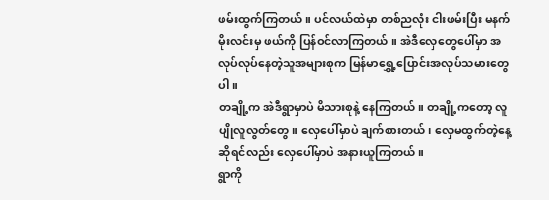ဖမ်းထွက်ကြတယ်။ ပင်လယ်ထဲမှာ တစ်ညလုံး ငါးဖမ်းပြီး မနက်မိုးလင်းမှ ဖယ်ကို ပြန်ဝင်လာကြတယ်။ အဲဒီလှေတွေပေါ်မှာ အလုပ်လုပ်နေတဲ့သူအများစုက မြန်မာရွှေ့ပြောင်းအလုပ်သမားတွေပါ။
တချို့က အဲဒီရွာမှာပဲ မိသားစုနဲ့ နေကြတယ်။ တချို့ကတော့ လူပျိုလူလွတ်တွေ။ လှေပေါ်မှာပဲ ချက်စားတယ်၊ လှေမထွက်တဲ့နေ့ဆိုရင်လည်း လှေပေါ်မှာပဲ အနားယူကြတယ်။
ရွာကို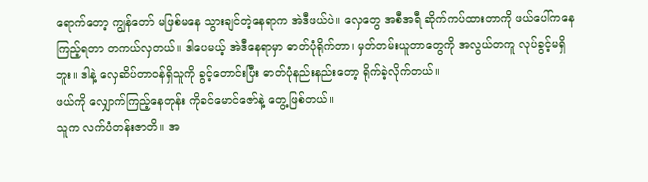ရောက်တော့ ကျွန်တော် မဖြစ်မနေ သွားချင်တဲ့နေရာက အဲဒီဖယ်ပဲ။ လှေတွေ အစီအရီ ဆိုက်ကပ်ထားတာကို ဖယ်ပေါ်ကနေ ကြည့်ရတာ တကယ်လှတယ်။ ဒါပေမယ့် အဲဒီနေရာမှာ ဓာတ်ပုံရိုက်တာ၊ မှတ်တမ်းယူတာတွေကို အလွယ်တကူ လုပ်ခွင့်မရှိဘူး။ ဒါနဲ့ လှေဆိပ်တာဝန်ရှိသူကို ခွင့်တောင်းပြီး ဓာတ်ပုံနည်းနည်းတော့ ရိုက်ခဲ့လိုက်တယ်။
ဖယ်ကို လျှောက်ကြည့်နေတုန်း ကိုခင်မောင်ဇော်နဲ့ တွေ့ဖြစ်တယ်။
သူက လက်ပံတန်းဇာတိ။ အ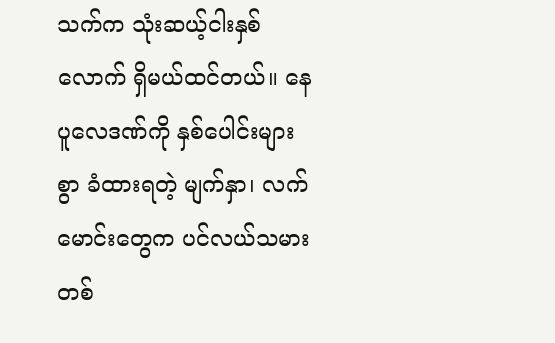သက်က သုံးဆယ့်ငါးနှစ်လောက် ရှိမယ်ထင်တယ်။ နေပူလေဒဏ်ကို နှစ်ပေါင်းများစွာ ခံထားရတဲ့ မျက်နှာ၊ လက်မောင်းတွေက ပင်လယ်သမားတစ်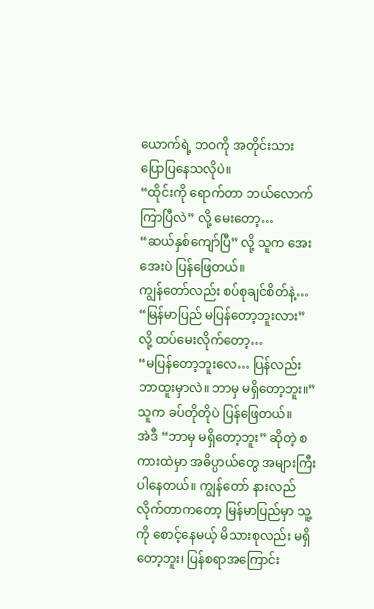ယောက်ရဲ့ ဘဝကို အတိုင်းသား ပြောပြနေသလိုပဲ။
“ထိုင်းကို ရောက်တာ ဘယ်လောက်ကြာပြီလဲ” လို့ မေးတော့…
“ဆယ်နှစ်ကျော်ပြီ” လို့ သူက အေးအေးပဲ ပြန်ဖြေတယ်။
ကျွန်တော်လည်း စပ်စုချင်စိတ်နဲ့…
“မြန်မာပြည် မပြန်တော့ဘူးလား”
လို့ ထပ်မေးလိုက်တော့…
“မပြန်တော့ဘူးလေ… ပြန်လည်း ဘာထူးမှာလဲ။ ဘာမှ မရှိတော့ဘူး။”
သူက ခပ်တိုတိုပဲ ပြန်ဖြေတယ်။
အဲဒီ “ဘာမှ မရှိတော့ဘူး” ဆိုတဲ့ စကားထဲမှာ အဓိပ္ပာယ်တွေ အများကြီး ပါနေတယ်။ ကျွန်တော် နားလည်လိုက်တာကတော့ မြန်မာပြည်မှာ သူ့ကို စောင့်နေမယ့် မိသားစုလည်း မရှိတော့ဘူး၊ ပြန်စရာအကြောင်း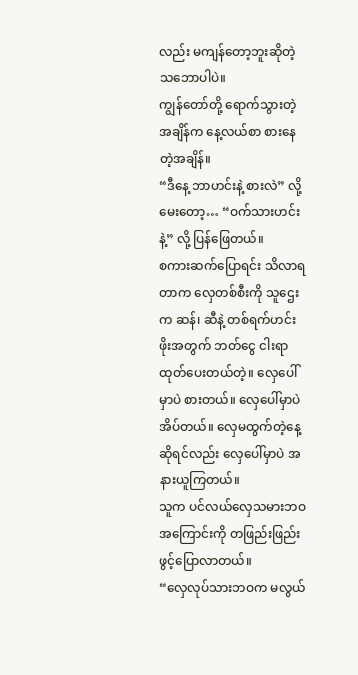လည်း မကျန်တော့ဘူးဆိုတဲ့ သဘောပါပဲ။
ကျွန်တော်တို့ ရောက်သွားတဲ့အချိန်က နေ့လယ်စာ စားနေတဲ့အချိန်။
“ဒီနေ့ ဘာဟင်းနဲ့ စားလဲ” လို့ မေးတော့… “ဝက်သားဟင်းနဲ့” လို့ ပြန်ဖြေတယ်။
စကားဆက်ပြောရင်း သိလာရတာက လှေတစ်စီးကို သူဌေးက ဆန်၊ ဆီနဲ့ တစ်ရက်ဟင်းဖိုးအတွက် ဘတ်ငွေ ငါးရာ ထုတ်ပေးတယ်တဲ့။ လှေပေါ်မှာပဲ စားတယ်။ လှေပေါ်မှာပဲ အိပ်တယ်။ လှေမထွက်တဲ့နေ့ဆိုရင်လည်း လှေပေါ်မှာပဲ အနားယူကြတယ်။
သူက ပင်လယ်လှေသမားဘဝအကြောင်းကို တဖြည်းဖြည်း ဖွင့်ပြောလာတယ်။
“လှေလုပ်သားဘဝက မလွယ်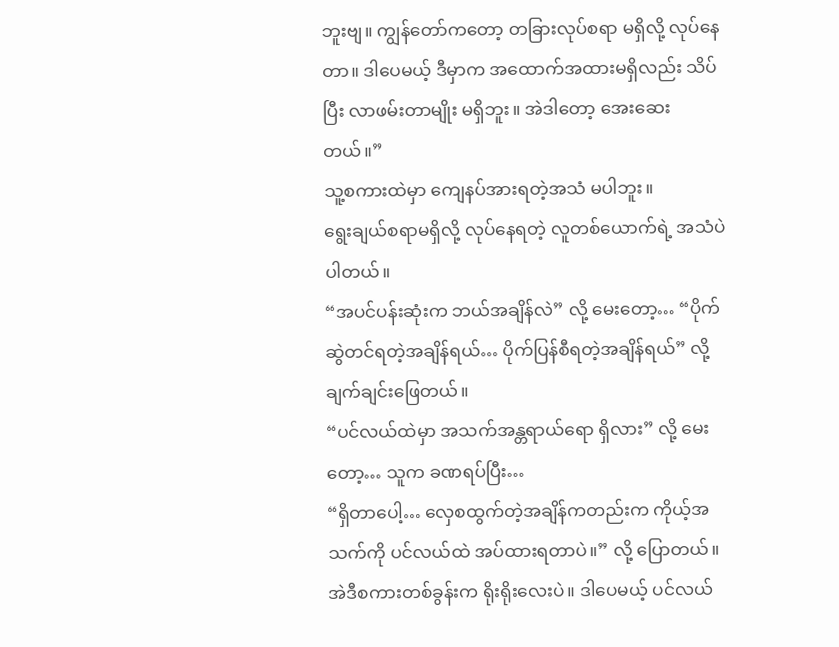ဘူးဗျ။ ကျွန်တော်ကတော့ တခြားလုပ်စရာ မရှိလို့ လုပ်နေတာ။ ဒါပေမယ့် ဒီမှာက အထောက်အထားမရှိလည်း သိပ်ပြီး လာဖမ်းတာမျိုး မရှိဘူး။ အဲဒါတော့ အေးဆေးတယ်။”
သူ့စကားထဲမှာ ကျေနပ်အားရတဲ့အသံ မပါဘူး။
ရွေးချယ်စရာမရှိလို့ လုပ်နေရတဲ့ လူတစ်ယောက်ရဲ့ အသံပဲ ပါတယ်။
“အပင်ပန်းဆုံးက ဘယ်အချိန်လဲ” လို့ မေးတော့… “ပိုက်ဆွဲတင်ရတဲ့အချိန်ရယ်… ပိုက်ပြန်စီရတဲ့အချိန်ရယ်” လို့ ချက်ချင်းဖြေတယ်။
“ပင်လယ်ထဲမှာ အသက်အန္တရာယ်ရော ရှိလား” လို့ မေးတော့… သူက ခဏရပ်ပြီး…
“ရှိတာပေါ့… လှေစထွက်တဲ့အချိန်ကတည်းက ကိုယ့်အသက်ကို ပင်လယ်ထဲ အပ်ထားရတာပဲ။” လို့ ပြောတယ်။
အဲဒီစကားတစ်ခွန်းက ရိုးရိုးလေးပဲ။ ဒါပေမယ့် ပင်လယ်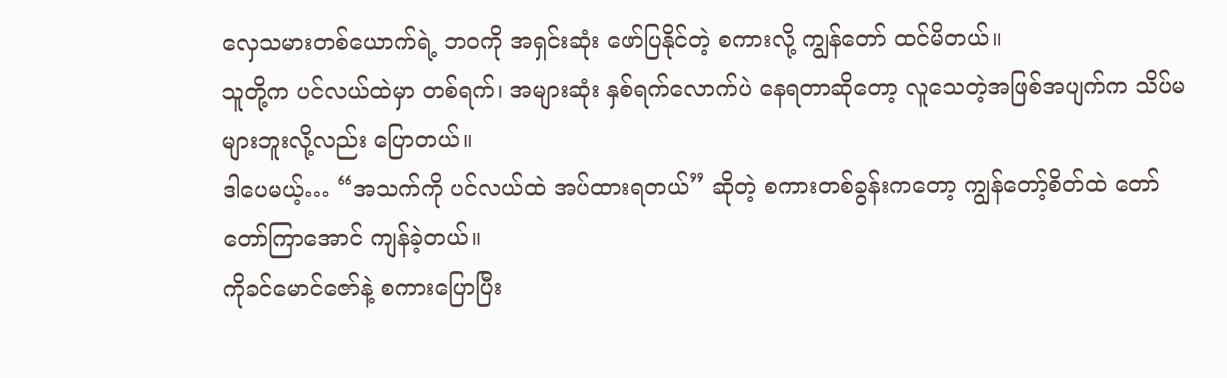လှေသမားတစ်ယောက်ရဲ့ ဘဝကို အရှင်းဆုံး ဖော်ပြနိုင်တဲ့ စကားလို့ ကျွန်တော် ထင်မိတယ်။
သူတို့က ပင်လယ်ထဲမှာ တစ်ရက်၊ အများဆုံး နှစ်ရက်လောက်ပဲ နေရတာဆိုတော့ လူသေတဲ့အဖြစ်အပျက်က သိပ်မများဘူးလို့လည်း ပြောတယ်။
ဒါပေမယ့်… “အသက်ကို ပင်လယ်ထဲ အပ်ထားရတယ်” ဆိုတဲ့ စကားတစ်ခွန်းကတော့ ကျွန်တော့်စိတ်ထဲ တော်တော်ကြာအောင် ကျန်ခဲ့တယ်။
ကိုခင်မောင်ဇော်နဲ့ စကားပြောပြီး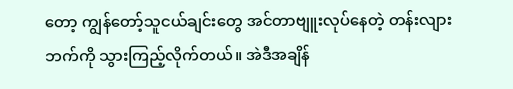တော့ ကျွန်တော့်သူငယ်ချင်းတွေ အင်တာဗျူးလုပ်နေတဲ့ တန်းလျားဘက်ကို သွားကြည့်လိုက်တယ်။ အဲဒီအချိန်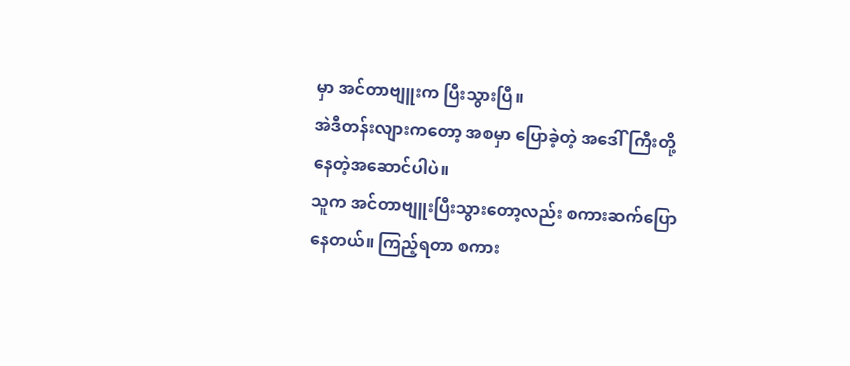မှာ အင်တာဗျူးက ပြီးသွားပြီ။
အဲဒီတန်းလျားကတော့ အစမှာ ပြောခဲ့တဲ့ အဒေါ်ကြီးတို့ နေတဲ့အဆောင်ပါပဲ။
သူက အင်တာဗျူးပြီးသွားတော့လည်း စကားဆက်ပြောနေတယ်။ ကြည့်ရတာ စကား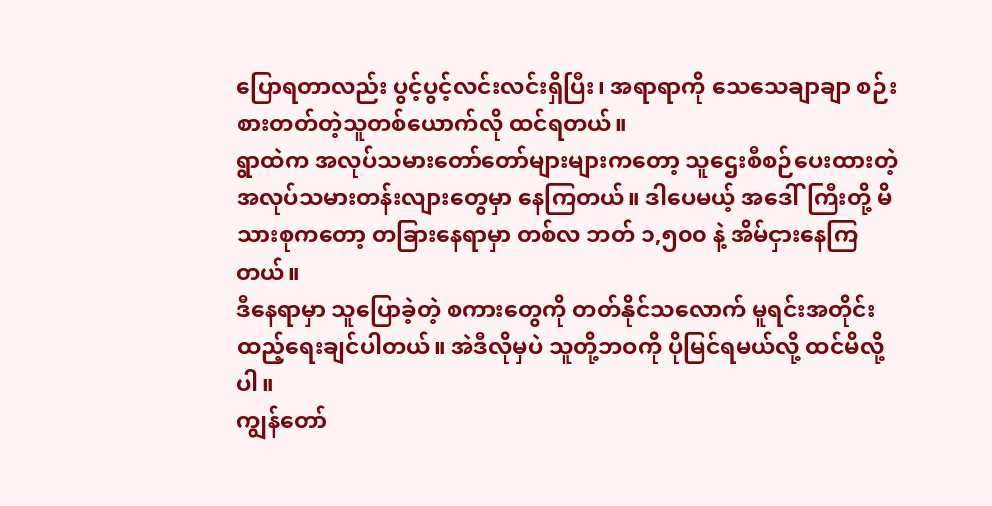ပြောရတာလည်း ပွင့်ပွင့်လင်းလင်းရှိပြီး၊ အရာရာကို သေသေချာချာ စဉ်းစားတတ်တဲ့သူတစ်ယောက်လို ထင်ရတယ်။
ရွာထဲက အလုပ်သမားတော်တော်များများကတော့ သူဌေးစီစဉ်ပေးထားတဲ့ အလုပ်သမားတန်းလျားတွေမှာ နေကြတယ်။ ဒါပေမယ့် အဒေါ်ကြီးတို့ မိသားစုကတော့ တခြားနေရာမှာ တစ်လ ဘတ် ၁,၅၀၀ နဲ့ အိမ်ငှားနေကြတယ်။
ဒီနေရာမှာ သူပြောခဲ့တဲ့ စကားတွေကို တတ်နိုင်သလောက် မူရင်းအတိုင်း ထည့်ရေးချင်ပါတယ်။ အဲဒီလိုမှပဲ သူတို့ဘဝကို ပိုမြင်ရမယ်လို့ ထင်မိလို့ပါ။
ကျွန်တော်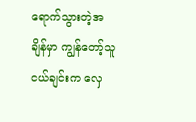ရောက်သွားတဲ့အချိန်မှာ ကျွန်တော့်သူငယ်ချင်းက လှေ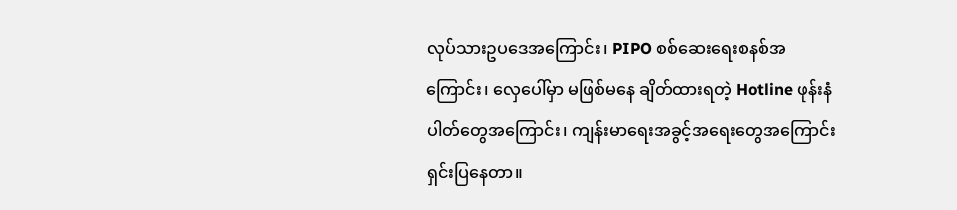လုပ်သားဥပဒေအကြောင်း၊ PIPO စစ်ဆေးရေးစနစ်အကြောင်း၊ လှေပေါ်မှာ မဖြစ်မနေ ချိတ်ထားရတဲ့ Hotline ဖုန်းနံပါတ်တွေအကြောင်း၊ ကျန်းမာရေးအခွင့်အရေးတွေအကြောင်း ရှင်းပြနေတာ။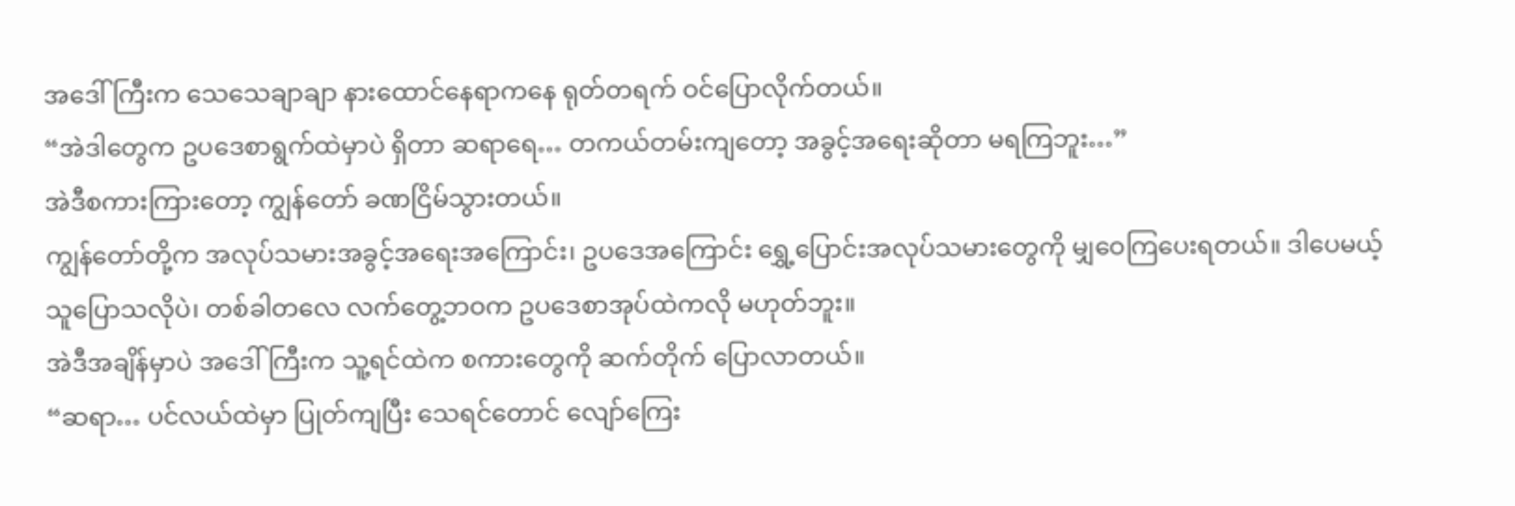အဒေါ်ကြီးက သေသေချာချာ နားထောင်နေရာကနေ ရုတ်တရက် ဝင်ပြောလိုက်တယ်။
“အဲဒါတွေက ဥပဒေစာရွက်ထဲမှာပဲ ရှိတာ ဆရာရေ… တကယ်တမ်းကျတော့ အခွင့်အရေးဆိုတာ မရကြဘူး…”
အဲဒီစကားကြားတော့ ကျွန်တော် ခဏငြိမ်သွားတယ်။
ကျွန်တော်တို့က အလုပ်သမားအခွင့်အရေးအကြောင်း၊ ဥပဒေအကြောင်း ရွှေ့ပြောင်းအလုပ်သမားတွေကို မျှဝေကြပေးရတယ်။ ဒါပေမယ့် သူပြောသလိုပဲ၊ တစ်ခါတလေ လက်တွေ့ဘဝက ဥပဒေစာအုပ်ထဲကလို မဟုတ်ဘူး။
အဲဒီအချိန်မှာပဲ အဒေါ်ကြီးက သူ့ရင်ထဲက စကားတွေကို ဆက်တိုက် ပြောလာတယ်။
“ဆရာ… ပင်လယ်ထဲမှာ ပြုတ်ကျပြီး သေရင်တောင် လျော်ကြေး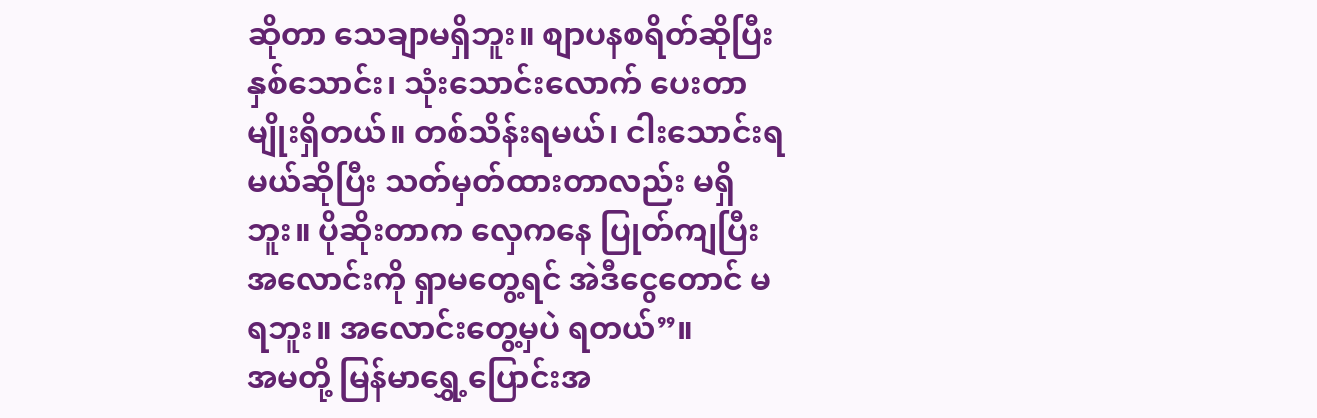ဆိုတာ သေချာမရှိဘူး။ စျာပနစရိတ်ဆိုပြီး နှစ်သောင်း၊ သုံးသောင်းလောက် ပေးတာမျိုးရှိတယ်။ တစ်သိန်းရမယ်၊ ငါးသောင်းရမယ်ဆိုပြီး သတ်မှတ်ထားတာလည်း မရှိဘူး။ ပိုဆိုးတာက လှေကနေ ပြုတ်ကျပြီး အလောင်းကို ရှာမတွေ့ရင် အဲဒီငွေတောင် မရဘူး။ အလောင်းတွေ့မှပဲ ရတယ်”။
အမတို့ မြန်မာရွှေ့ပြောင်းအ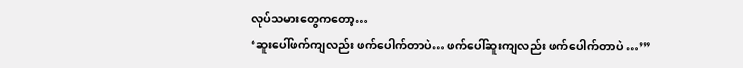လုပ်သမားတွေကတော့…
‘ဆူးပေါ်ဖက်ကျလည်း ဖက်ပေါက်တာပဲ… ဖက်ပေါ်ဆူးကျလည်း ဖက်ပေါက်တာပဲ …’”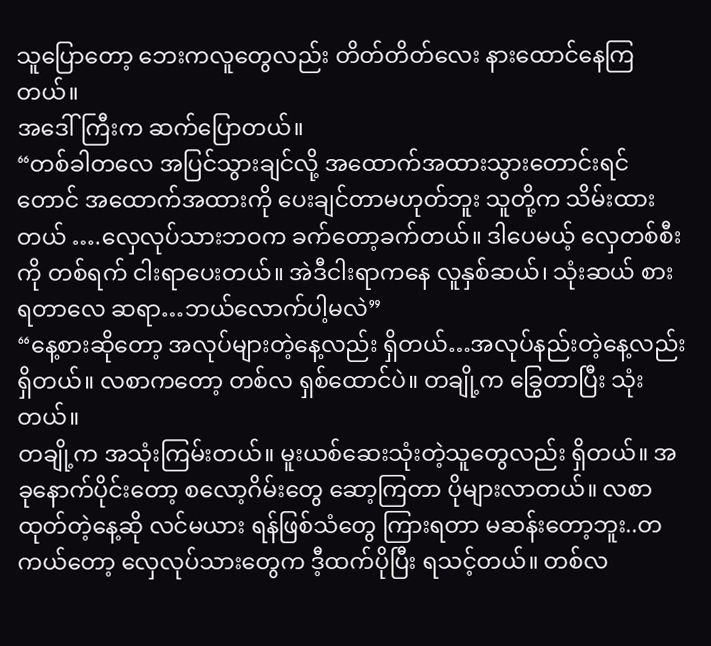သူပြောတော့ ဘေးကလူတွေလည်း တိတ်တိတ်လေး နားထောင်နေကြတယ်။
အဒေါ်ကြီးက ဆက်ပြောတယ်။
“တစ်ခါတလေ အပြင်သွားချင်လို့ အထောက်အထားသွားတောင်းရင်တောင် အထောက်အထားကို ပေးချင်တာမဟုတ်ဘူး သူတို့က သိမ်းထားတယ် ….လှေလုပ်သားဘဝက ခက်တော့ခက်တယ်။ ဒါပေမယ့် လှေတစ်စီးကို တစ်ရက် ငါးရာပေးတယ်။ အဲဒီငါးရာကနေ လူနှစ်ဆယ်၊ သုံးဆယ် စားရတာလေ ဆရာ…ဘယ်လောက်ပါ့မလဲ”
“နေ့စားဆိုတော့ အလုပ်များတဲ့နေ့လည်း ရှိတယ်…အလုပ်နည်းတဲ့နေ့လည်း ရှိတယ်။ လစာကတော့ တစ်လ ရှစ်ထောင်ပဲ။ တချို့က ခြွေတာပြီး သုံးတယ်။
တချို့က အသုံးကြမ်းတယ်။ မူးယစ်ဆေးသုံးတဲ့သူတွေလည်း ရှိတယ်။ အခုနောက်ပိုင်းတော့ စလော့ဂိမ်းတွေ ဆော့ကြတာ ပိုများလာတယ်။ လစာထုတ်တဲ့နေ့ဆို လင်မယား ရန်ဖြစ်သံတွေ ကြားရတာ မဆန်းတော့ဘူး..တကယ်တော့ လှေလုပ်သားတွေက ဒီ့ထက်ပိုပြီး ရသင့်တယ်။ တစ်လ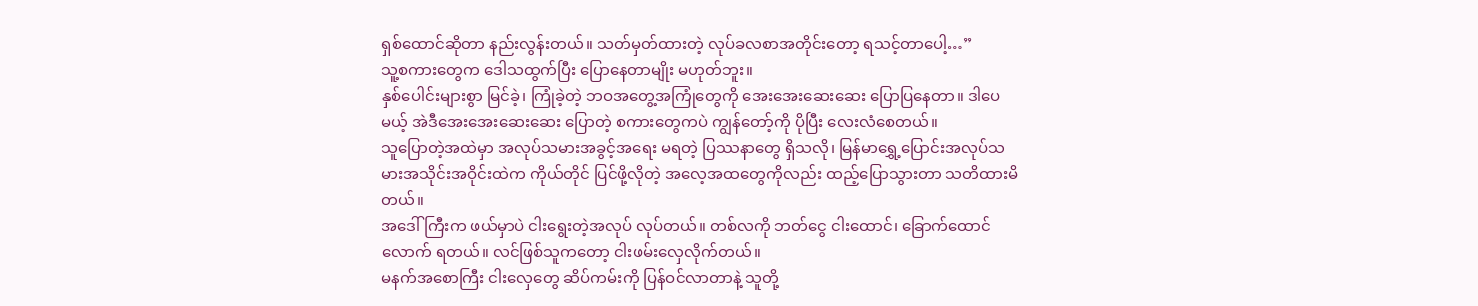ရှစ်ထောင်ဆိုတာ နည်းလွန်းတယ်။ သတ်မှတ်ထားတဲ့ လုပ်ခလစာအတိုင်းတော့ ရသင့်တာပေါ့…”
သူ့စကားတွေက ဒေါသထွက်ပြီး ပြောနေတာမျိုး မဟုတ်ဘူး။
နှစ်ပေါင်းများစွာ မြင်ခဲ့၊ ကြုံခဲ့တဲ့ ဘဝအတွေ့အကြုံတွေကို အေးအေးဆေးဆေး ပြောပြနေတာ။ ဒါပေမယ့် အဲဒီအေးအေးဆေးဆေး ပြောတဲ့ စကားတွေကပဲ ကျွန်တော့်ကို ပိုပြီး လေးလံစေတယ်။
သူပြောတဲ့အထဲမှာ အလုပ်သမားအခွင့်အရေး မရတဲ့ ပြဿနာတွေ ရှိသလို၊ မြန်မာရွှေ့ပြောင်းအလုပ်သမားအသိုင်းအဝိုင်းထဲက ကိုယ်တိုင် ပြင်ဖို့လိုတဲ့ အလေ့အထတွေကိုလည်း ထည့်ပြောသွားတာ သတိထားမိတယ်။
အဒေါ်ကြီးက ဖယ်မှာပဲ ငါးရွေးတဲ့အလုပ် လုပ်တယ်။ တစ်လကို ဘတ်ငွေ ငါးထောင်၊ ခြောက်ထောင်လောက် ရတယ်။ လင်ဖြစ်သူကတော့ ငါးဖမ်းလှေလိုက်တယ်။
မနက်အစောကြီး ငါးလှေတွေ ဆိပ်ကမ်းကို ပြန်ဝင်လာတာနဲ့ သူတို့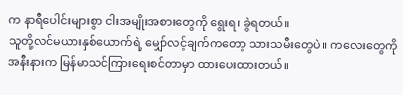က နာရီပေါင်းများစွာ ငါးအမျိုးအစားတွေကို ရွေးရ၊ ခွဲရတယ်။
သူတို့လင်မယားနှစ်ယောက်ရဲ့ မျှော်လင့်ချက်ကတော့ သားသမီးတွေပဲ။ ကလေးတွေကို အနီးနားက မြန်မာသင်ကြားရေးစင်တာမှာ ထားပေးထားတယ်။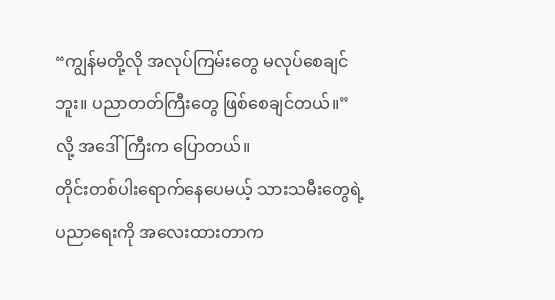“ကျွန်မတို့လို အလုပ်ကြမ်းတွေ မလုပ်စေချင်ဘူး။ ပညာတတ်ကြီးတွေ ဖြစ်စေချင်တယ်။” လို့ အဒေါ်ကြီးက ပြောတယ်။
တိုင်းတစ်ပါးရောက်နေပေမယ့် သားသမီးတွေရဲ့ ပညာရေးကို အလေးထားတာက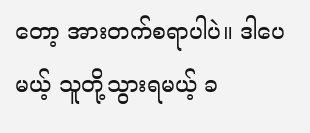တော့ အားတက်စရာပါပဲ။ ဒါပေမယ့် သူတို့သွားရမယ့် ခ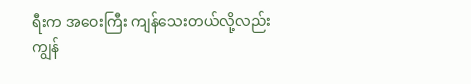ရီးက အဝေးကြီး ကျန်သေးတယ်လို့လည်း ကျွန်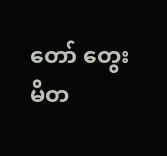တော် တွေးမိတ